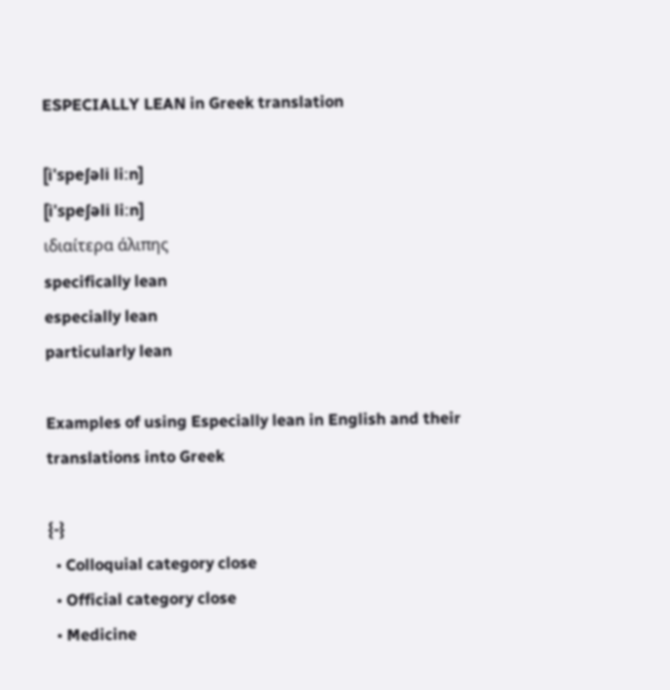ESPECIALLY LEAN in Greek translation

[i'speʃəli liːn]
[i'speʃəli liːn]
ιδιαίτερα άλιπης
specifically lean
especially lean
particularly lean

Examples of using Especially lean in English and their translations into Greek

{-}
  • Colloquial category close
  • Official category close
  • Medicine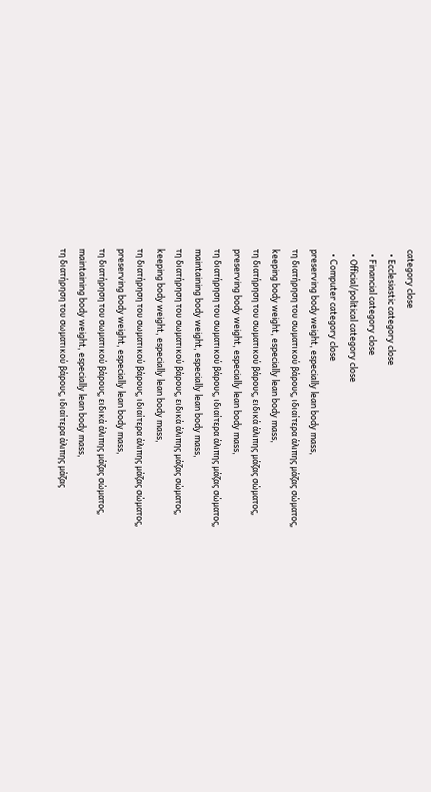category close
  • Ecclesiastic category close
  • Financial category close
  • Official/political category close
  • Computer category close
preserving body weight, especially lean body mass,
τη διατήρηση του σωματικού βάρους, ιδιαίτερα άλιπης μάζας σώματος,
keeping body weight, especially lean body mass,
τη διατήρηση του σωματικού βάρους, ειδικά άλιπης μάζας σώματος,
preserving body weight, especially lean body mass,
τη διατήρηση του σωματικού βάρους, ιδιαίτερα άλιπης μάζας σώματος,
maintaining body weight, especially lean body mass,
τη διατήρηση του σωματικού βάρους, ειδικά άλιπης μάζας σώματος,
keeping body weight, especially lean body mass,
τη διατήρηση του σωματικού βάρους, ιδιαίτερα άλιπης μάζας σώματος,
preserving body weight, especially lean body mass,
τη διατήρηση του σωματικού βάρους, ειδικά άλιπης μάζας σώματος,
maintaining body weight, especially lean body mass,
τη διατήρηση του σωματικού βάρους, ιδιαίτερα άλιπης μάζας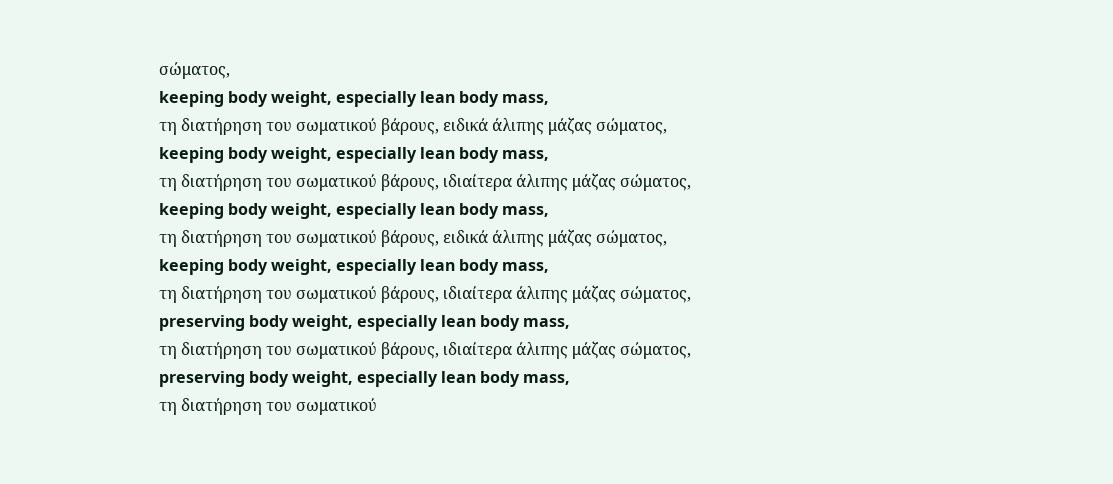σώματος,
keeping body weight, especially lean body mass,
τη διατήρηση του σωματικού βάρους, ειδικά άλιπης μάζας σώματος,
keeping body weight, especially lean body mass,
τη διατήρηση του σωματικού βάρους, ιδιαίτερα άλιπης μάζας σώματος,
keeping body weight, especially lean body mass,
τη διατήρηση του σωματικού βάρους, ειδικά άλιπης μάζας σώματος,
keeping body weight, especially lean body mass,
τη διατήρηση του σωματικού βάρους, ιδιαίτερα άλιπης μάζας σώματος,
preserving body weight, especially lean body mass,
τη διατήρηση του σωματικού βάρους, ιδιαίτερα άλιπης μάζας σώματος,
preserving body weight, especially lean body mass,
τη διατήρηση του σωματικού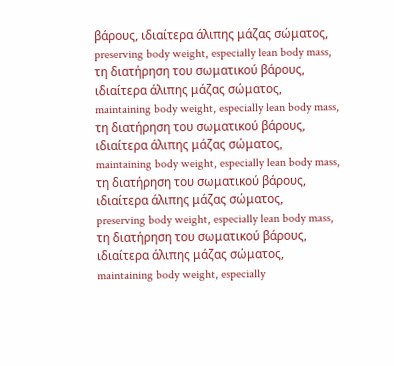βάρους, ιδιαίτερα άλιπης μάζας σώματος,
preserving body weight, especially lean body mass,
τη διατήρηση του σωματικού βάρους, ιδιαίτερα άλιπης μάζας σώματος,
maintaining body weight, especially lean body mass,
τη διατήρηση του σωματικού βάρους, ιδιαίτερα άλιπης μάζας σώματος,
maintaining body weight, especially lean body mass,
τη διατήρηση του σωματικού βάρους, ιδιαίτερα άλιπης μάζας σώματος,
preserving body weight, especially lean body mass,
τη διατήρηση του σωματικού βάρους, ιδιαίτερα άλιπης μάζας σώματος,
maintaining body weight, especially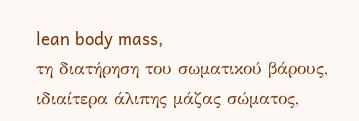lean body mass,
τη διατήρηση του σωματικού βάρους, ιδιαίτερα άλιπης μάζας σώματος,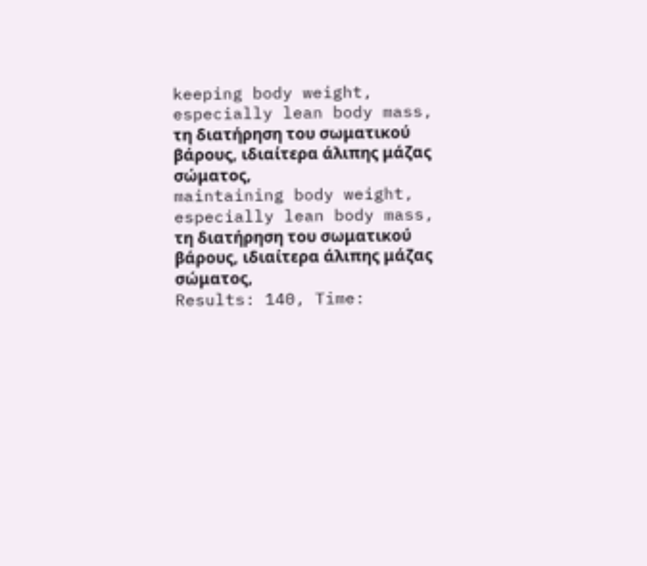keeping body weight, especially lean body mass,
τη διατήρηση του σωματικού βάρους, ιδιαίτερα άλιπης μάζας σώματος,
maintaining body weight, especially lean body mass,
τη διατήρηση του σωματικού βάρους, ιδιαίτερα άλιπης μάζας σώματος,
Results: 140, Time: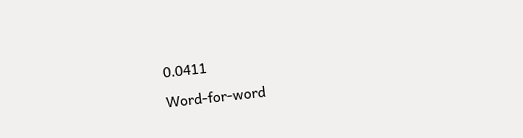0.0411

Word-for-word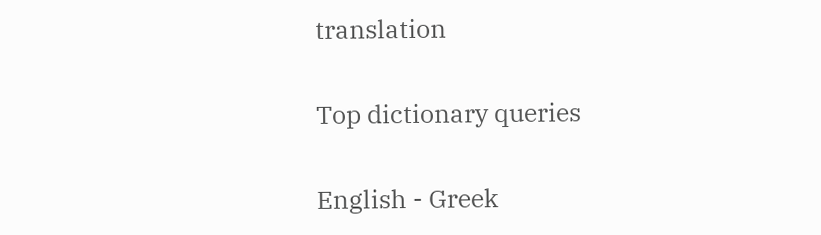translation

Top dictionary queries

English - Greek